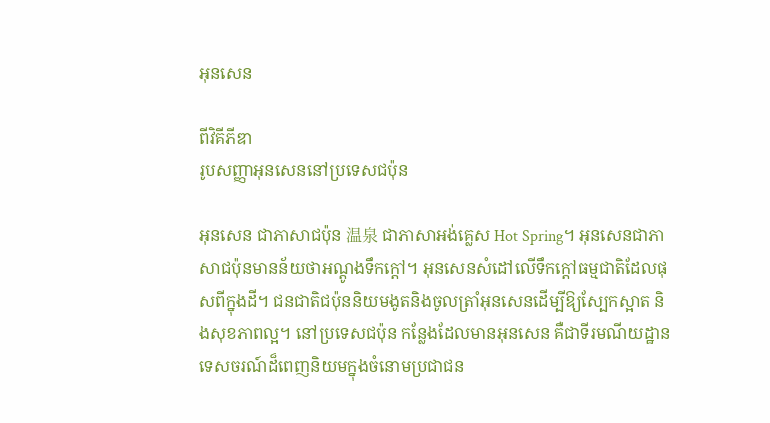អុនសេន

ពីវិគីភីឌា
រូបសញ្ញាអុនសេននៅប្រទេសជប៉ុន

អុនសេន ជាភាសាជប៉ុន 温泉 ជាភាសាអង់គ្លេស Hot Spring។ អុនសេនជាភាសាជប៉ុនមានន័យថាអណ្តូងទឹកក្តៅ។ អុនសេនសំដៅលើទឹកក្តៅធម្មជាតិដែលផុសពីក្នុងដី។ ជនជាតិជប៉ុននិយមងូតនិងចូលត្រាំអុនសេនដើម្បីឱ្យស្បែកស្អាត និងសុខភាពល្អ។ នៅប្រទេសជប៉ុន កន្លែងដែលមានអុនសេន គឺជាទីរមណីយដ្ឋានទេសចរណ៍ដ៏ពេញនិយមក្នុងចំនោមប្រជាជន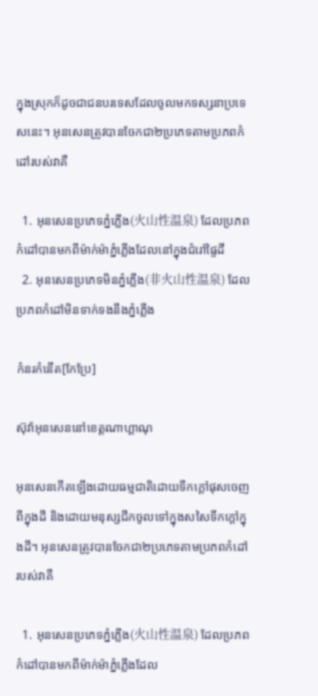ក្នុងស្រុកក៏ដូចជាជនបរទេសដែលចូលមកទស្សនាប្រទេសនេះ។ អុនសេនត្រូវបានចែកជា២ប្រភេទតាមប្រភពកំដៅរបស់វាគឺ

  1. អុនសេនប្រភេទភ្នំភ្លើង(火山性温泉) ដែលប្រភពកំដៅបានមកពីម៉ាក់ម៉ាភ្នំភ្លើងដែលនៅក្នុងជំរៅផ្ទៃដី
  2. អុនសេនប្រភេទមិនភ្នំភ្លើង(非火山性温泉) ដែលប្រភពកំដៅមិនទាក់ទងនឹងភ្នំភ្លើង

កំនរកំនើត[កែប្រែ]

ស៊ុវ៉ាអុនសេននៅខេត្តណាហ្គាណុ

អុនសេនកើតឡើងដោយធម្មជាតិដោយទឹកក្តៅផុសចេញពីក្នុងដី និងដោយមនុស្សជីកចូលទៅក្នុងសសៃទឹកក្តៅក្នុងដី។ អុនសេនត្រូវបានចែកជា២ប្រភេទតាមប្រភពកំដៅរបស់វាគឺ

  1. អុនសេនប្រភេទភ្នំភ្លើង(火山性温泉) ដែលប្រភពកំដៅបានមកពីម៉ាក់ម៉ាភ្នំភ្លើងដែល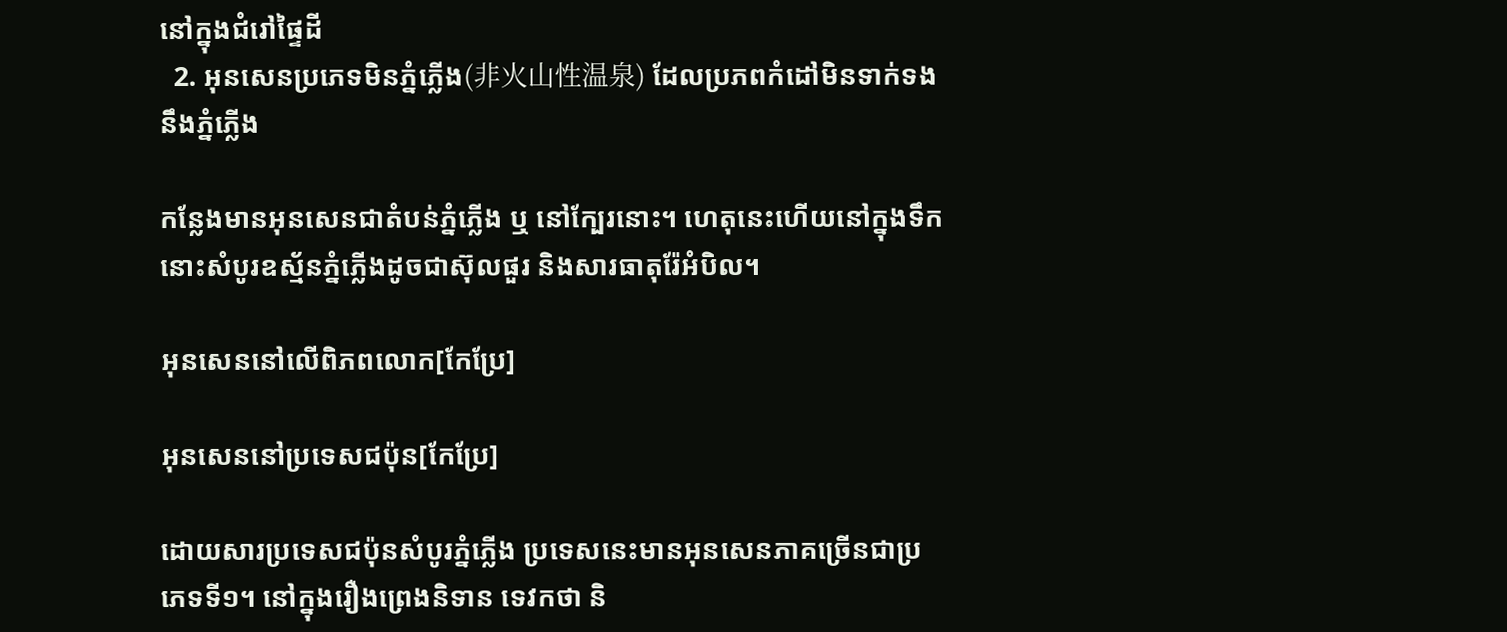នៅក្នុងជំរៅផ្ទៃដី
  2. អុនសេនប្រភេទមិនភ្នំភ្លើង(非火山性温泉) ដែលប្រភពកំដៅមិនទាក់ទងនឹងភ្នំភ្លើង

កន្លែងមានអុនសេនជាតំបន់ភ្នំភ្លើង ឬ នៅក្បែរនោះ។ ហេតុនេះហើយនៅក្នុងទឹកនោះសំបូរឧស្ម័នភ្នំភ្លើងដូចជាស៊ុលផួរ និងសារធាតុរ៉ែអំបិល។

អុនសេននៅលើពិភពលោក[កែប្រែ]

អុនសេននៅប្រទេសជប៉ុន[កែប្រែ]

ដោយសារប្រទេសជប៉ុនសំបូរភ្នំភ្លើង ប្រទេសនេះមានអុនសេនភាគច្រើនជាប្រភេទទី១។ នៅក្នុងរឿងព្រេងនិទាន ទេវកថា និ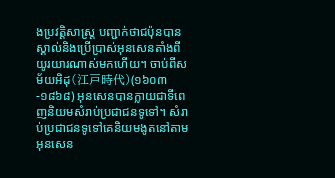ងប្រវត្តិសាស្ត្រ បញ្ជាក់ថាជប៉ុនបានស្គាល់និងប្រើប្រាស់អុនសេនតាំងពីយូរយារណាស់មកហើយ។ ចាប់ពីសម័យអិដុ(江戸時代)(១៦០៣-១៨៦៨) អុនសេនបានក្លាយជាទីពេញនិយមសំរាប់ប្រជាជនទូទៅ។ សំរាប់ប្រជាជនទូទៅគេនិយមងូតនៅតាមអុនសេន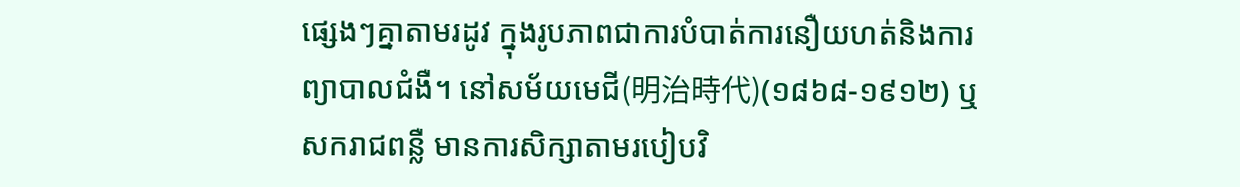ផ្សេងៗគ្នាតាមរដូវ ក្នុងរូបភាពជាការបំបាត់ការនឿយហត់និងការព្យាបាលជំងឺ។ នៅសម័យមេជី(明治時代)(១៨៦៨-១៩១២) ឬសករាជពន្លឺ មានការសិក្សាតាមរបៀបវិ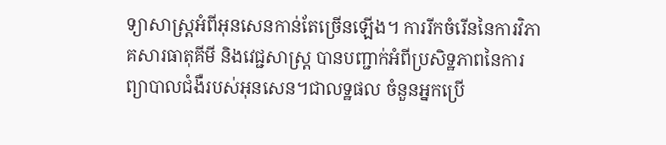ទ្យាសាស្ត្រអំពីអុនសេនកាន់តែច្រើនឡើង។ ការរីកចំរើននៃការវិភាគសារធាតុគីមី និងវេជ្ជសាស្ត្រ បានបញ្ជាក់អំពីប្រសិទ្ឋភាពនៃការព្យាបាលជំងឺរបស់អុនសេន។ជាលទ្ឋផល ចំនួនអ្នកប្រើ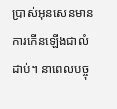ប្រាស់អុនសេនមានការកើនឡើងជាលំដាប់។ នាពេលបច្ចុ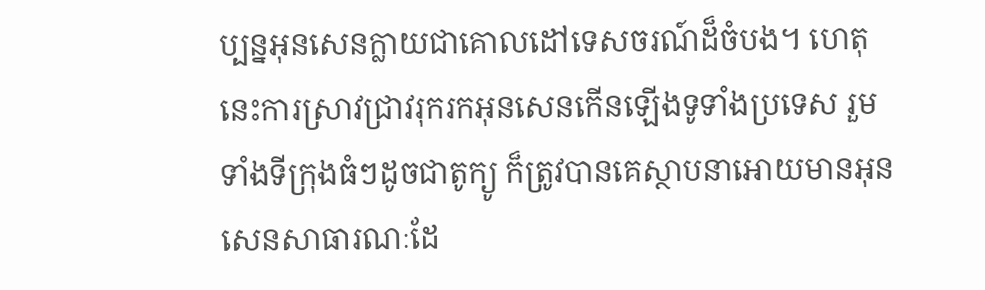ប្បន្នអុនសេនក្លាយជាគោលដៅទេសចរណ៍ដ៏ចំបង។ ហេតុនេះការស្រាវជ្រាវរុករកអុនសេនកើនឡើងទូទាំងប្រទេស រួមទាំងទីក្រុងធំៗដូចជាតូក្យូ ក៏ត្រូវបានគេស្ថាបនាអោយមានអុនសេនសាធារណៈដែ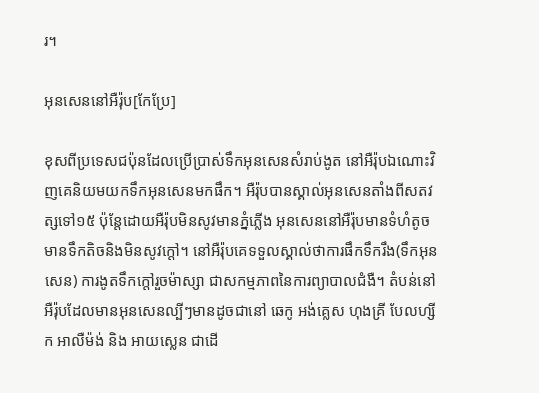រ។

អុនសេននៅអឺរ៉ុប[កែប្រែ]

ខុសពីប្រទេសជប៉ុនដែលប្រើប្រាស់ទឹកអុនសេនសំរាប់ងូត នៅអឺរ៉ុបឯណោះវិញគេនិយមយកទឹកអុនសេនមកផឹក។ អឺរ៉ុបបានស្គាល់អុនសេនតាំងពីសតវត្សទៅ១៥ ប៉ុន្តែដោយអឺរ៉ុបមិនសូវមានភ្នំភ្លើង អុនសេននៅអឺរ៉ុបមានទំហំតូច មានទឹកតិចនិងមិនសូវក្តៅ។ នៅអឺរ៉ុបគេទទួលស្គាល់ថាការផឹកទឹករឹង(ទឹកអុនសេន) ការងូតទឹកក្តៅរួចម៉ាស្សា ជាសកម្មភាពនៃការព្យាបាលជំងឺ។ តំបន់នៅអឺរ៉ុបដែលមានអុនសេនល្បីៗមានដូចជានៅ ឆេកូ អង់គ្លេស ហុងគ្រី បែលហ្សីក អាលឺម៉ង់ និង អាយស្លេន ជាដើ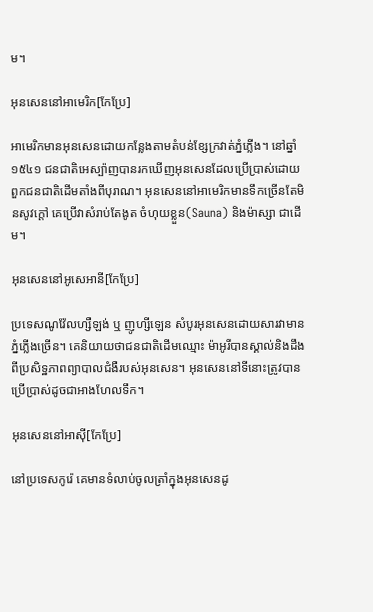ម។

អុនសេននៅអាមេរិក[កែប្រែ]

អាមេរិកមានអុនសេនដោយកន្លែងតាមតំបន់ខ្សែក្រវាត់ភ្នំភ្លើង។ នៅឆ្នាំ ១៥៤១ ជនជាតិអេស្ប៉ាញបានរកឃើញអុនសេនដែលប្រើប្រាស់ដោយពួកជនជាតិដើមតាំងពីបុរាណ។ អុនសេននៅអាមេរិកមានទឹកច្រើនតែមិនសូវក្តៅ គេប្រើវាសំរាប់តែងូត ចំហុយខ្លួន(Sauna) និងម៉ាស្សា ជាដើម។

អុនសេននៅអូសេអានី[កែប្រែ]

ប្រទេសណូវ៉ែលហ្សឺឡង់ ឬ ញូហ្សីឡេន សំបូរអុនសេនដោយសារវាមានភ្នំភ្លើងច្រើន។ គេនិយាយថាជនជាតិដើមឈ្មោះ ម៉ាអូរីបានស្គាល់និងដឹងពីប្រសិទ្ឋភាពព្យាបាលជំងឺរបស់អុនសេន។ អុនសេននៅទីនោះត្រូវបានប្រើប្រាស់ដូចជាអាងហែលទឹក។

អុនសេននៅអាស៊ី[កែប្រែ]

នៅប្រទេសកូរ៉េ គេមានទំលាប់ចូលត្រាំក្នុងអុនសេនដូ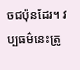ចជប៉ុនដែរ។ វប្បធម៌នេះត្រូ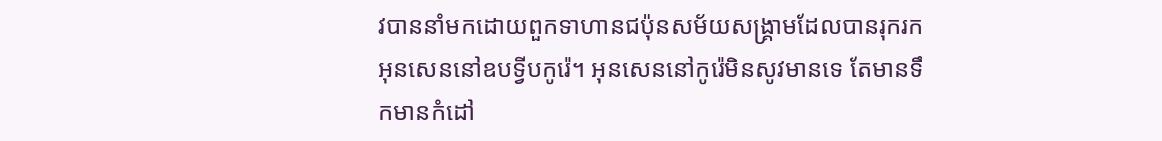វបាននាំមកដោយពួកទាហានជប៉ុនសម័យសង្គ្រាមដែលបានរុករកអុនសេននៅឧបទ្វីបកូរ៉េ។ អុនសេននៅកូរ៉េមិនសូវមានទេ តែមានទឹកមានកំដៅ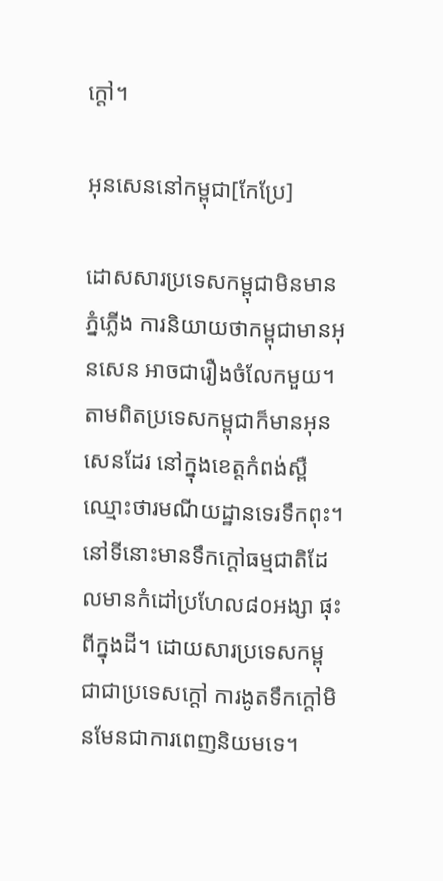ក្តៅ។

អុនសេននៅកម្ពុជា[កែប្រែ]

ដោសសារប្រទេសកម្ពុជាមិនមានភ្នំភ្លើង ការនិយាយថាកម្ពុជាមានអុនសេន អាចជារឿងចំលែកមួយ។ តាមពិតប្រទេសកម្ពុជាក៏មានអុនសេនដែរ នៅក្នុងខេត្តកំពង់ស្ពឺ ឈ្មោះថារមណីយដ្ឋានទេរទឹកពុះ។ នៅទីនោះមានទឹកក្តៅធម្មជាតិដែលមានកំដៅប្រហែល៨០អង្សា ផុះពីក្នុងដី។ ដោយសារប្រទេសកម្ពុជាជាប្រទេសក្តៅ ការងូតទឹកក្តៅមិនមែនជាការពេញនិយមទេ។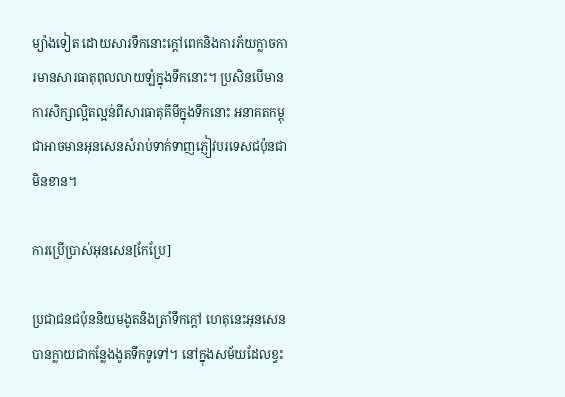ម្យ៉ាងទៀត ដោយសារទឹកនោះក្តៅពេកនិងការភ័យក្លាចការមានសារធាតុពុលលាយឡំក្នុងទឹកនោះ។ ប្រសិនបើមានការសិក្សាល្អិតល្អន់ពីសារធាតុគីមីក្នុងទឹកនោះ អនាគតកម្ពុជាអាចមានអុនសេនសំរាប់ទាក់ទាញភ្ញៀវបរទេសជប៉ុនជាមិនខាន។

ការប្រើប្រាស់អុនសេន[កែប្រែ]

ប្រជាជនជប៉ុននិយមងូតនិងត្រាំទឹកក្តៅ ហេតុនេះអុនសេនបានក្លាយជាកន្លែងងូតទឹកទូទៅ។ នៅក្នុងសម័យដែលខ្វះ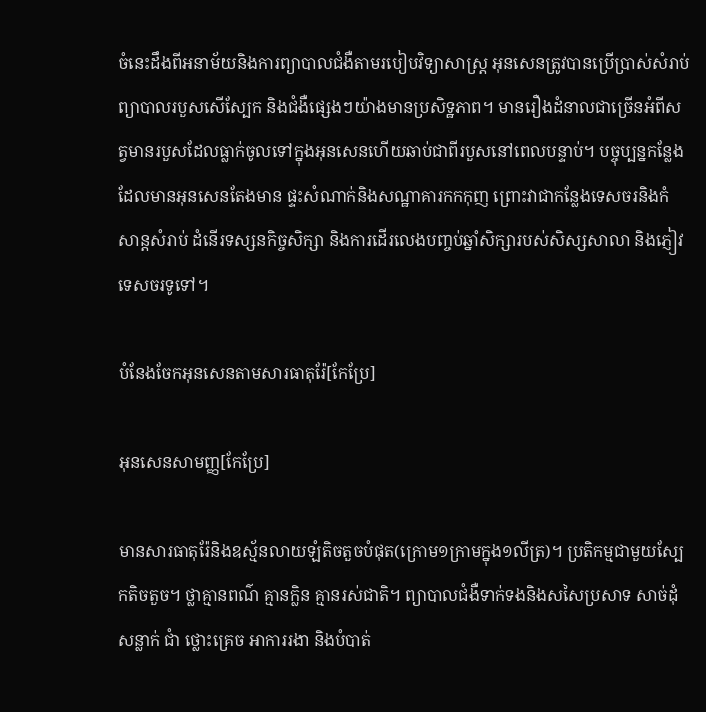ចំនេះដឹងពីអនាម័យនិងការព្យាបាលជំងឺតាមរបៀបវិទ្យាសាស្ត្រ អុនសេនត្រូវបានប្រើប្រាស់សំរាប់ព្យាបាលរបួសសើស្បែក និងជំងឺផ្សេងៗយ៉ាងមានប្រសិទ្ឋភាព។ មានរឿងដំនាលជាច្រើនអំពីសត្វមានរបួសដែលធ្លាក់ចូលទៅក្នុងអុនសេនហើយឆាប់ជាពីរបួសនៅពេលបន្ទាប់។ បច្ចុប្បន្នកន្លែងដែលមានអុនសេនតែងមាន ផ្ទះសំណាក់និងសណ្ឋាគារកកកុញ ព្រោះវាជាកន្លែងទេសចរនិងកំសាន្តសំរាប់ ដំនើរទស្សនកិច្ចសិក្សា និងការដើរលេងបញ្ចប់ឆ្នាំសិក្សារបស់សិស្សសាលា និងភ្ញៀវទេសចរទូទៅ។

បំនែងចែកអុនសេនតាមសារធាតុរ៉ែ[កែប្រែ]

អុនសេនសាមញ្ញ[កែប្រែ]

មានសារធាតុរ៉ែនិងឧស្ម័នលាយឡំតិចតួចបំផុត(ក្រោម១ក្រាមក្នុង១លីត្រ)។ ប្រតិកម្មជាមួយស្បែកតិចតួច។ ថ្លាគ្មានពណ៌ គ្មានក្លិន គ្មានរស់ជាតិ។ ព្យាបាលជំងឺទាក់ទងនិងសសៃប្រសាទ សាច់ដុំ សន្លាក់ ជាំ ថ្លោះគ្រេច អាការរងា និងបំបាត់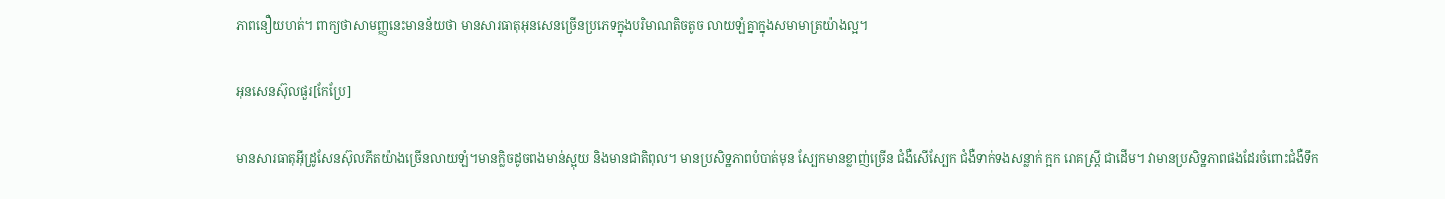ភាពនឿយហត់។ ពាក្យថាសាមញ្ញនេះមានន័យថា មានសារធាតុអុនសេនច្រើនប្រភេទក្នុងបរិមាណតិចតូច លាយឡំគ្នាក្នុងសមាមាត្រយ៉ាងល្អ។

អុនសេនស៊ុលផួរ[កែប្រែ]

មានសារធាតុអ៊ីដ្រូសែនស៊ុលភីតយ៉ាងច្រើនលាយឡំ។មានក្លិចដូចពងមាន់ស្អុយ និងមានជាតិពុល។ មានប្រសិទ្ឋភាពបំបាត់មុន ស្បែកមានខ្លាញ់ច្រើន ជំងឺសើស្បែក ជំងឺទាក់ទងសន្លាក់ ក្អក រោគស្ត្រី ជាដើម។ វាមានប្រសិទ្ឋភាពផងដែរចំពោះជំងឺទឹក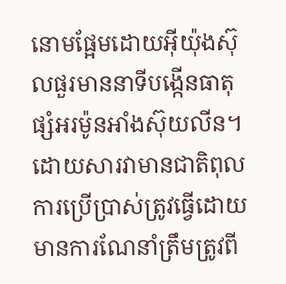នោមផ្អែមដោយអ៊ីយ៉ុងស៊ុលផួរមាននាទីបង្កើនធាតុផ្សំអរម៉ូនអាំងស៊ុយលីន។ ដោយសារវាមានជាតិពុល ការប្រើប្រាស់ត្រូវធ្វើដោយមានការណែនាំត្រឹមត្រូវពី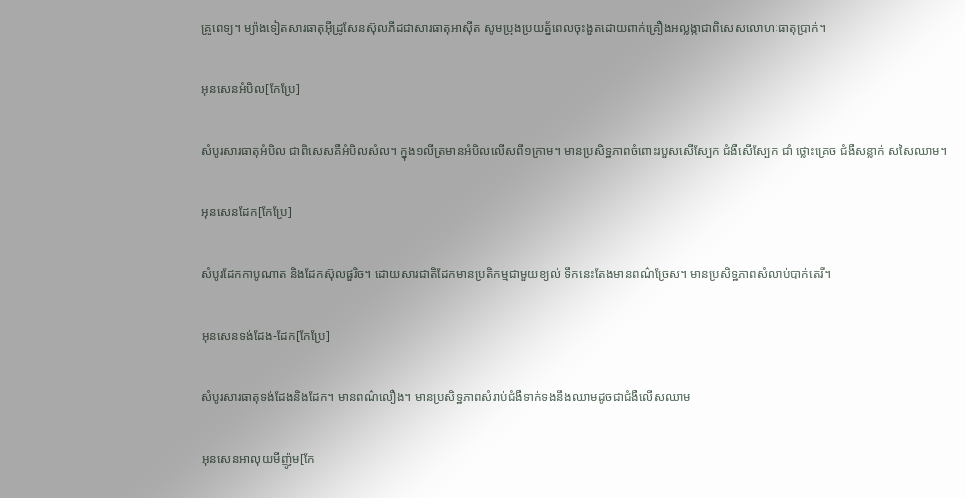គ្រូពេទ្យ។ ម្យ៉ាងទៀតសារធាតុអ៊ីដ្រូសែនស៊ុលភីដជាសារធាតុអាស៊ីត សូមប្រុងប្រយត័្នពេលចុះងួតដោយពាក់គ្រឿងអល្លង្កាជាពិសេសលោហៈធាតុប្រាក់។

អុនសេនអំបិល[កែប្រែ]

សំបូរសារធាតុអំបិល ជាពិសេសគឺអំបិលសំល។ ក្នុង១លីត្រមានអំបិលលើសពី១ក្រាម។ មានប្រសិទ្ឋភាពចំពោះរបួសសើស្បែក ជំងឺសើស្បែក ជាំ ថ្លោះគ្រេច ជំងឺសន្លាក់ សសៃឈាម។

អុនសេនដែក[កែប្រែ]

សំបូរដែកកាបូណាត និងដែកស៊ុលផួរិច។ ដោយសារជាតិដែកមានប្រតិកម្មជាមួយខ្យល់ ទឹកនេះតែងមានពណ៌ច្រែស។ មានប្រសិទ្ឋភាពសំលាប់បាក់តេរី។

អុនសេនទង់ដែង-ដែក[កែប្រែ]

សំបូរសារធាតុទង់ដែងនិងដែក។ មានពណ៌លឿង។ មានប្រសិទ្ឋភាពសំរាប់ជំងឺទាក់ទងនឹងឈាមដូចជាជំងឺលើសឈាម

អុនសេនអាលុយមីញ៉ូម[កែ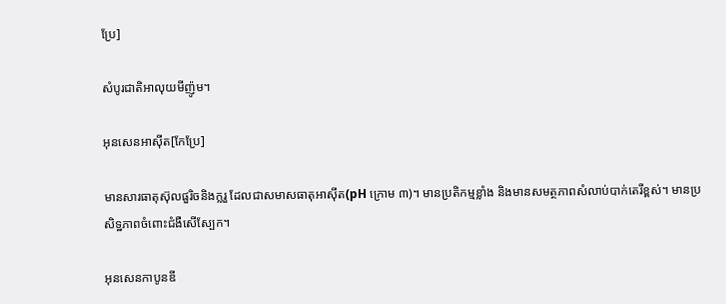ប្រែ]

សំបូរជាតិអាលុយមីញ៉ូម។

អុនសេនអាស៊ីត[កែប្រែ]

មានសារធាតុស៊ុលផួរិចនិងក្លរួ ដែលជាសមាសធាតុអាស៊ីត(pH ក្រោម ៣)។ មានប្រតិកម្មខ្លាំង និងមានសមត្ថភាពសំលាប់បាក់តេរីខ្ពស់។ មានប្រសិទ្ឋភាពចំពោះជំងឺសើស្បែក។

អុនសេនកាបូនឌី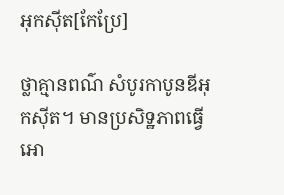អុកស៊ីត[កែប្រែ]

ថ្លាគ្មានពណ៌ សំបូរកាបូនឌីអុកស៊ីត។ មានប្រសិទ្ឋភាពធ្វើអោ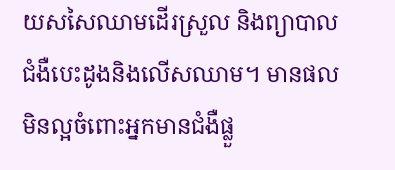យសសៃឈាមដើរស្រួល និងព្យាបាលជំងឺបេះដូងនិងលើសឈាម។ មានផលមិនល្អចំពោះអ្នកមានជំងឺផ្លួ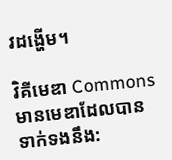វដង្ហើម។

វិគីមេឌា Commons មានមេឌាដែលបានទាក់ទងនឹង: